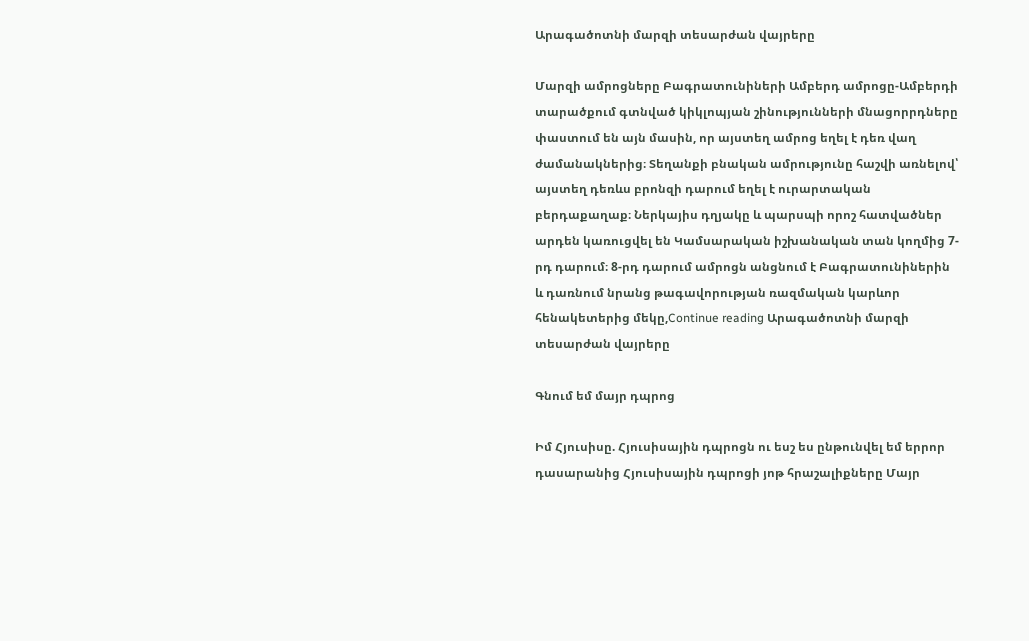Արագածոտնի մարզի տեսարժան վայրերը

Մարզի ամրոցները Բագրատունիների Ամբերդ ամրոցը-Ամբերդի տարածքում գտնված կիկլոպյան շինությունների մնացորրդները փաստում են այն մասին, որ այստեղ ամրոց եղել է դեռ վաղ ժամանակներից։ Տեղանքի բնական ամրությունը հաշվի առնելով՝ այստեղ դեռևս բրոնզի դարում եղել է ուրարտական բերդաքաղաք։ Ներկայիս դղյակը և պարսպի որոշ հատվածներ արդեն կառուցվել են Կամսարական իշխանական տան կողմից 7-րդ դարում։ 8-րդ դարում ամրոցն անցնում է Բագրատունիներին և դառնում նրանց թագավորության ռազմական կարևոր հենակետերից մեկը,Continue reading Արագածոտնի մարզի տեսարժան վայրերը

Գնում եմ մայր դպրոց

Իմ Հյուսիսը. Հյուսիսային դպրոցն ու եսշ ես ընթունվել եմ երրոր դասարանից Հյուսիսային դպրոցի յոթ հրաշալիքները Մայր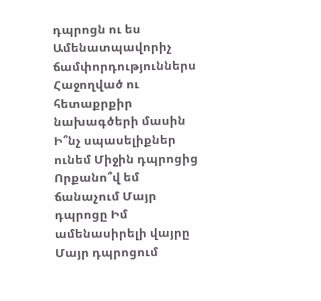դպրոցն ու ես Ամենատպավորիչ ճամփորդություններս Հաջողված ու հետաքրքիր նախագծերի մասին Ի՞նչ սպասելիքներ ունեմ Միջին դպրոցից Որքանո՞վ եմ ճանաչում Մայր դպրոցը Իմ ամենասիրելի վայրը Մայր դպրոցում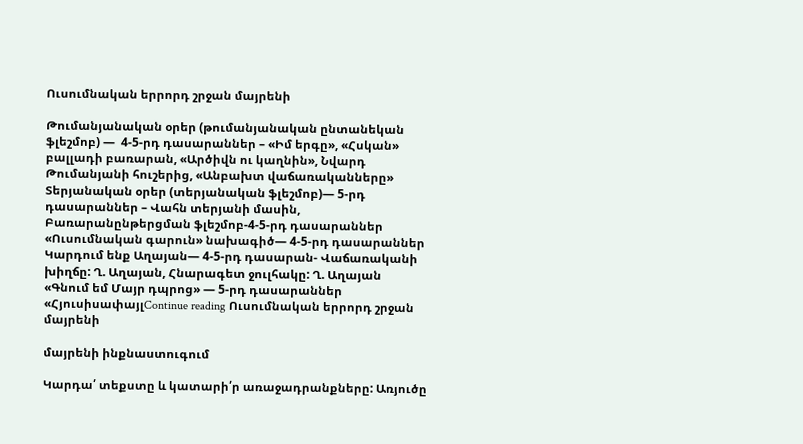Ուսումնական երրորդ շրջան մայրենի

Թումանյանական օրեր (թումանյանական ընտանեկան ֆլեշմոբ) —  4-5-րդ դասարաններ – «Իմ երգը», «Հսկան» բալլադի բառարան, «Արծիվն ու կաղնին», Նվարդ Թումանյանի հուշերից, «Անբախտ վաճառականները»  Տերյանական օրեր (տերյանական ֆլեշմոբ)— 5-րդ դասարաններ – Վահն տերյանի մասին, Բառարանընթերցման ֆլեշմոբ-4-5-րդ դասարաններ «Ուսումնական գարուն» նախագիծ— 4-5-րդ դասարաններ Կարդում ենք Աղայան— 4-5-րդ դասարան- Վաճառականի խիղճը: Ղ. Աղայան, Հնարագետ ջուլհակը: Ղ. Աղայան  «Գնում եմ Մայր դպրոց» — 5-րդ դասարաններ «ՀյուսիսափայլContinue reading Ուսումնական երրորդ շրջան մայրենի

մայրենի ինքնաստուգում

Կարդա՛ տեքստը և կատարի՛ր առաջադրանքները: Առյուծը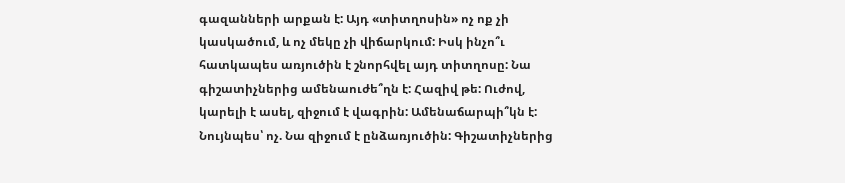գազանների արքան է: Այդ «տիտղոսին» ոչ ոք չի կասկածում, և ոչ մեկը չի վիճարկում: Իսկ ինչո՞ւ հատկապես առյուծին է շնորհվել այդ տիտղոսը: Նա գիշատիչներից ամենաուժե՞ղն է: Հազիվ թե: Ուժով, կարելի է ասել, զիջում է վագրին: Ամենաճարպի՞կն է: Նույնպես՝ ոչ. Նա զիջում է ընձառյուծին: Գիշատիչներից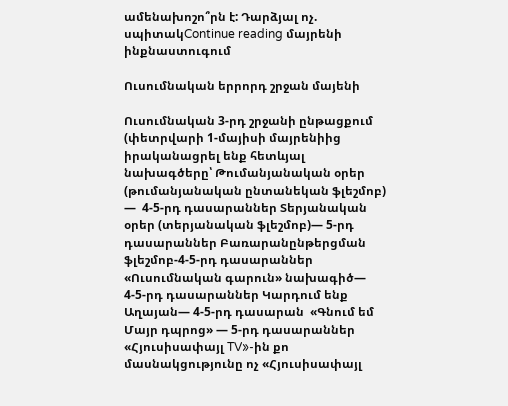ամենախոշո՞րն է: Դարձյալ ոչ. սպիտակContinue reading մայրենի ինքնաստուգում

Ուսումնական երրորդ շրջան մայենի

Ուսումնական 3-րդ շրջանի ընթացքում (փետրվարի 1-մայիսի մայրենիից իրականացրել ենք հետևյալ նախագծերը՝ Թումանյանական օրեր (թումանյանական ընտանեկան ֆլեշմոբ) —  4-5-րդ դասարաններ Տերյանական օրեր (տերյանական ֆլեշմոբ)— 5-րդ դասարաններ Բառարանընթերցման ֆլեշմոբ-4-5-րդ դասարաններ «Ուսումնական գարուն» նախագիծ— 4-5-րդ դասարաններ Կարդում ենք Աղայան— 4-5-րդ դասարան  «Գնում եմ Մայր դպրոց» — 5-րդ դասարաններ «Հյուսիսափայլ TV»-ին քո մասնակցությունը ոչ «Հյուսիսափայլ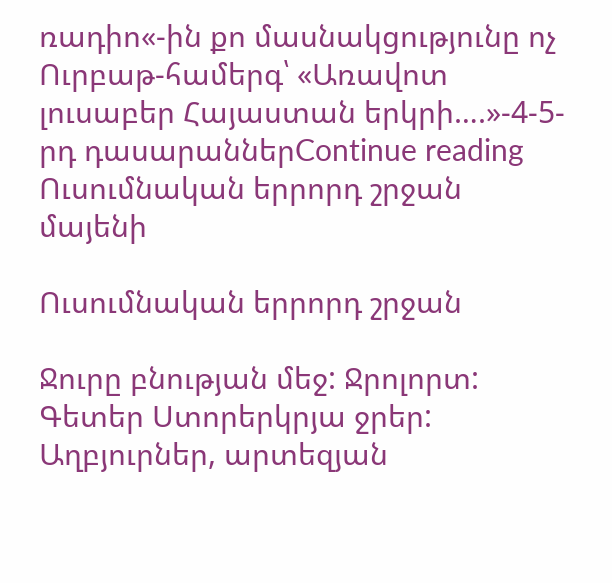ռադիո«-ին քո մասնակցությունը ոչ Ուրբաթ-համերգ՝ «Առավոտ լուսաբեր Հայաստան երկրի….»-4-5-րդ դասարաններContinue reading Ուսումնական երրորդ շրջան մայենի

Ուսումնական երրորդ շրջան

Ջուրը բնության մեջ: Ջրոլորտ: Գետեր Ստորերկրյա ջրեր: Աղբյուրներ, արտեզյան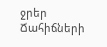ջրեր Ճահիճների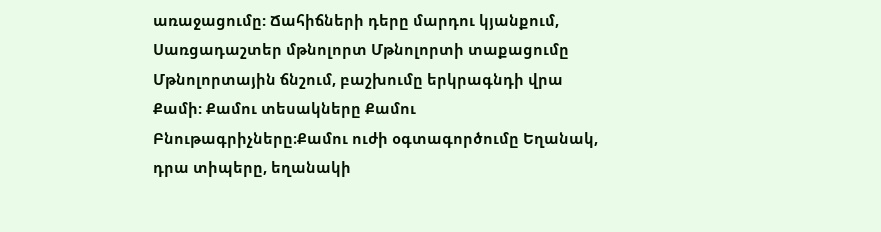առաջացումը: Ճահիճների դերը մարդու կյանքում, Սառցադաշտեր մթնոլորտ Մթնոլորտի տաքացումը Մթնոլորտային ճնշում, բաշխումը երկրագնդի վրա Քամի: Քամու տեսակները Քամու Բնութագրիչները։Քամու ուժի օգտագործումը Եղանակ, դրա տիպերը, եղանակի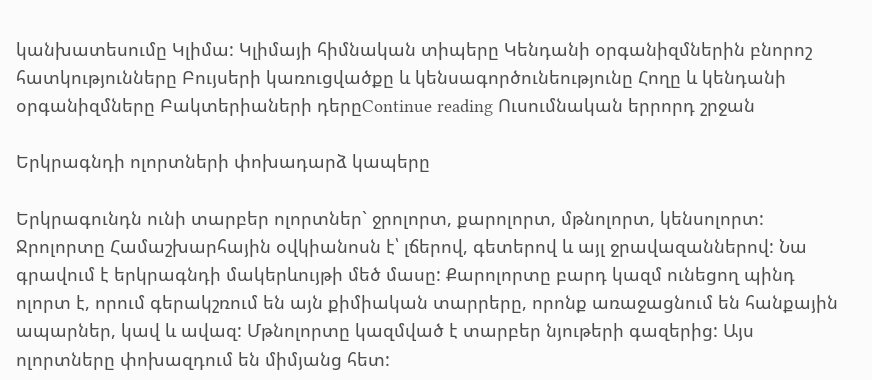կանխատեսումը Կլիմա: Կլիմայի հիմնական տիպերը Կենդանի օրգանիզմներին բնորոշ հատկությունները Բույսերի կառուցվածքը և կենսագործունեությունը Հողը և կենդանի օրգանիզմները Բակտերիաների դերըContinue reading Ուսումնական երրորդ շրջան

Երկրագնդի ոլորտների փոխադարձ կապերը

Երկրագունդն ունի տարբեր ոլորտներ` ջրոլորտ, քարոլորտ, մթնոլորտ, կենսոլորտ: Ջրոլորտը Համաշխարհային օվկիանոսն է՝ լճերով, գետերով և այլ ջրավազաններով: Նա գրավում է երկրագնդի մակերևույթի մեծ մասը: Քարոլորտը բարդ կազմ ունեցող պինդ ոլորտ է, որում գերակշռում են այն քիմիական տարրերը, որոնք առաջացնում են հանքային ապարներ, կավ և ավազ: Մթնոլորտը կազմված է տարբեր նյութերի գազերից: Այս ոլորտները փոխազդում են միմյանց հետ: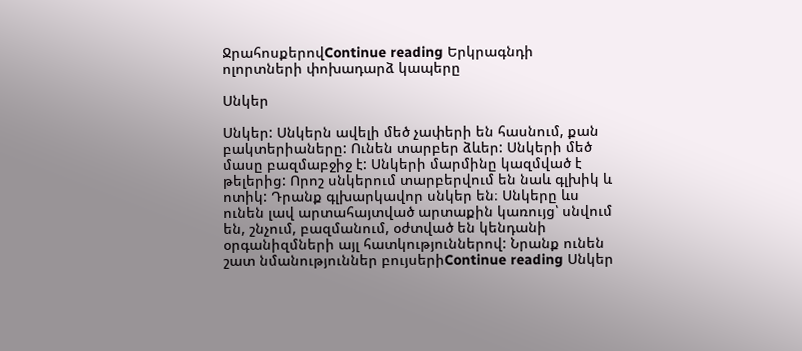ՋրահոսքերովContinue reading Երկրագնդի ոլորտների փոխադարձ կապերը

Սնկեր

Սնկեր: Սնկերն ավելի մեծ չափերի են հասնում, քան բակտերիաները: Ունեն տարբեր ձևեր: Սնկերի մեծ մասը բազմաբջիջ է: Սնկերի մարմինը կազմված է թելերից: Որոշ սնկերում տարբերվում են նաև գլխիկ և ոտիկ: Դրանք գլխարկավոր սնկեր են։ Սնկերը ևս ունեն լավ արտահայտված արտաքին կառույց՝ սնվում են, շնչում, բազմանում, օժտված են կենդանի օրգանիզմների այլ հատկություններով: Նրանք ունեն շատ նմանություններ բույսերիContinue reading Սնկեր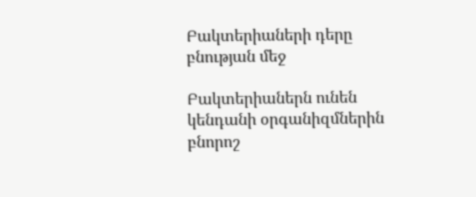Բակտերիաների դերը բնության մեջ

Բակտերիաներն ունեն կենդանի օրգանիզմներին բնորոշ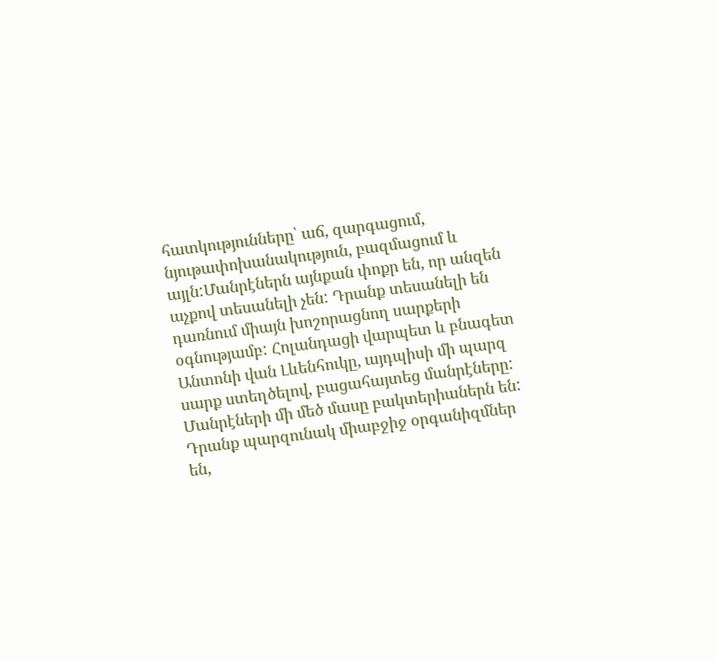հատկությունները՝ աճ, զարգացում, նյութափոխանակություն, բազմացում և այլն:Մանրէներն այնքան փոքր են, որ անզեն աչքով տեսանելի չեն: Դրանք տեսանելի են դառնում միայն խոշորացնող սարքերի օգնությամբ: Հոլանդացի վարպետ և բնագետ Անտոնի վան Լևենհուկը, այդպիսի մի պարզ սարք ստեղծելով, բացահայտեց մանրէները: Մանրէների մի մեծ մասը բակտերիաներն են: Դրանք պարզունակ միաբջիջ օրգանիզմներ են,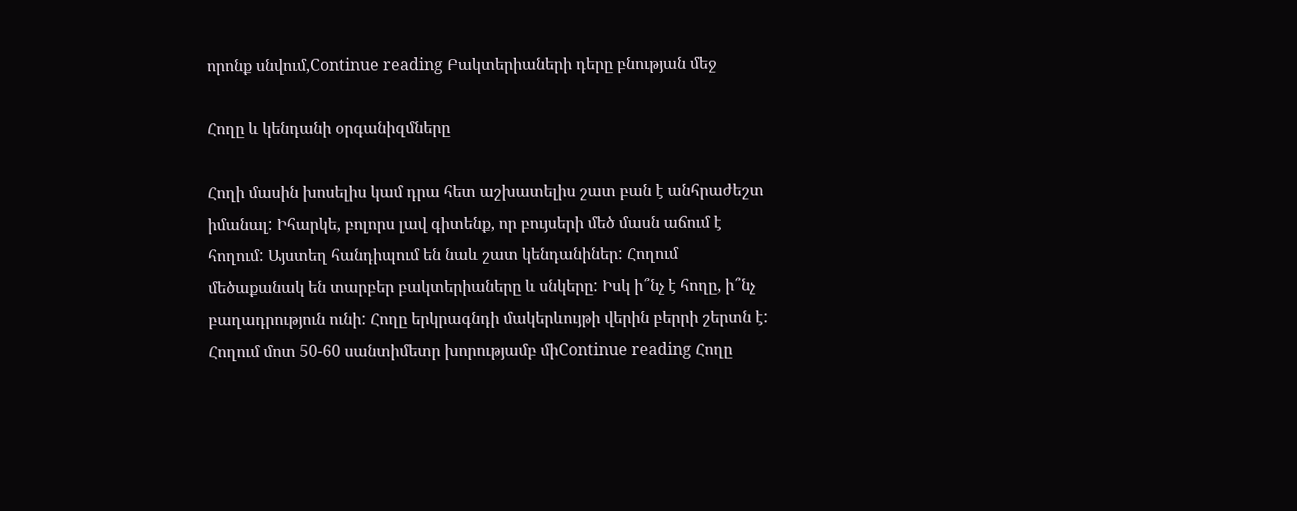որոնք սնվում,Continue reading Բակտերիաների դերը բնության մեջ

Հողը և կենդանի օրգանիզմները

Հողի մասին խոսելիս կամ դրա հետ աշխատելիս շատ բան է անհրաժեշտ իմանալ: Իհարկե, բոլորս լավ գիտենք, որ բույսերի մեծ մասն աճում է հողում: Այստեղ հանդիպում են նաև շատ կենդանիներ: Հողում մեծաքանակ են տարբեր բակտերիաները և սնկերը: Իսկ ի՞նչ է հողը, ի՞նչ բաղադրություն ունի: Հողը երկրագնդի մակերևույթի վերին բերրի շերտն է: Հողում մոտ 50-60 սանտիմետր խորությամբ միContinue reading Հողը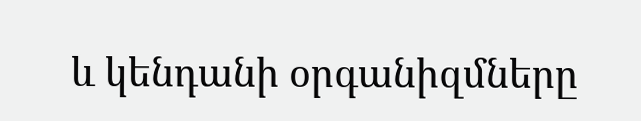և կենդանի օրգանիզմները